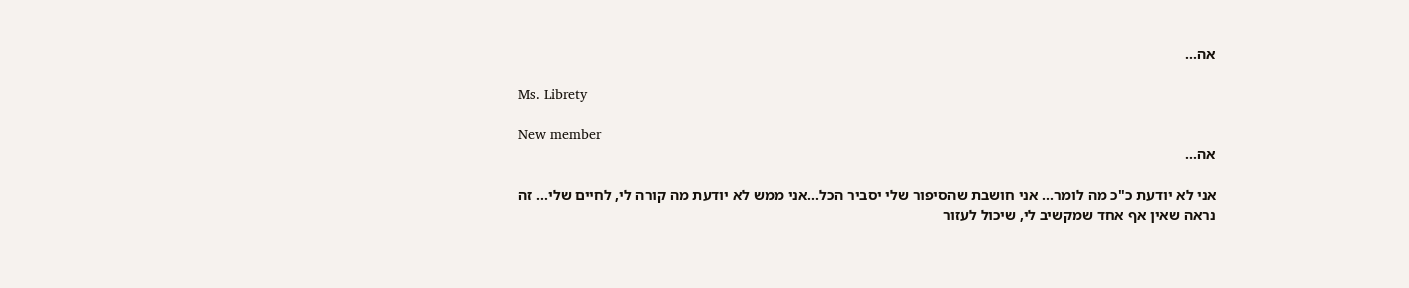אה...

Ms. Librety

New member
אה...

אני לא יודעת כ"כ מה לומר... אני חושבת שהסיפור שלי יסביר הכל...אני ממש לא יודעת מה קורה לי, לחיים שלי... זה נראה שאין אף אחד שמקשיב לי, שיכול לעזור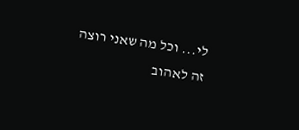לי... וכל מה שאני רוצה זה לאהוב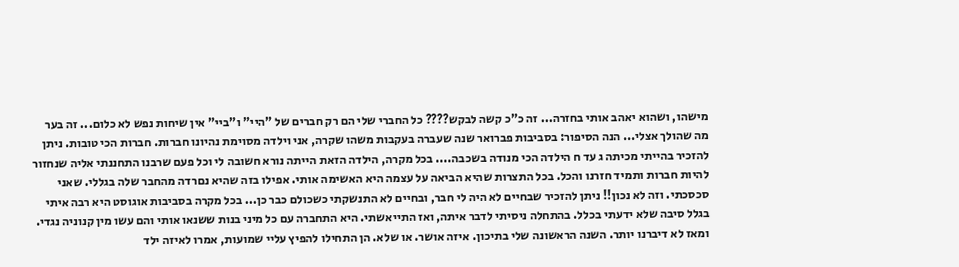מישהו, ושהוא יאהב אותי בחזרה... זה כ"כ קשה לבקש???? כל החברי שלי הם רק חברים של "היי" ו"ביי" אין שיחות נפש לא כלום... זה בער מה שהולך אצלי... הנה הסיפור: בסביבות פברואר שנה שעברה בעקבות משהו שקרה, אני וילדה מסוימת נהיונו חברות. חברות הכי טובות. ניתן להזכיר בהייתי מכיתה ג עד ח הילדה הכי מנודה בשכבה.... בכל מקרה, הילדה הזאת הייתה נורא חשובה לי וכל פעם שרבנו התחננתי אליה שנחזור להיות חברות ותמיד חזרנו והכל. בכל התצרות שהיא הביאה על עצמה היא האשימה אותי. אפילו בזה שהיא נםרדה מהחבר שלה בגללי. שאני סכסכתי. וזה לא נכון!! ניתן להזכיר שבחיים לא היה לי חבר, ובחיים לא התנשקתי כשכולם כבר כן... בכל מקרה בסביבות אוגוסט היא רבה איתי בגלל סיבה שלא ידעתי בכלל. בהתחלה ניסיתי לדבר איתה, ואז התייאשתי. היא התחברה עם כל מיני בנות ששנאו אותי והם עשו מין קנוניה נגדי. ומאז לא דיברנו יותר. השנה הראשונה שלי בתיכון. איזה אושר. או שלא. הן התחילו להפיץ עליי שמועות, אמרו לאיזה ילד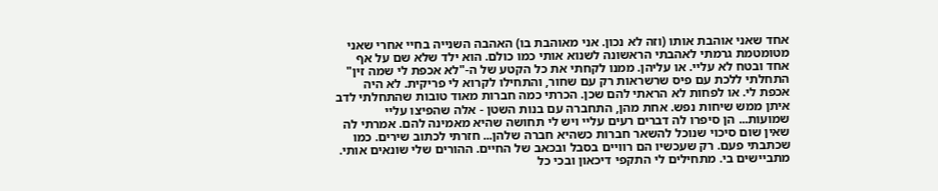אחד שאני אוהבת אותו (וזה לא נכון. אני מאוהבת בו) האהבה השנייה בחיי אחרי שאני מטומטמת גרמתי לאהבתי הראשונה לשנוא אותי כמו כולם. הוא ילד שלא שם על אף אחד ובטח לא עליי. או עליהן. ממנו לקחתי את כל הקטע של ה-"לא אכפת לי שמה זין" התחלתי ללכת עם פיס שרשראות רק עם שחור, והתחילו לקרוא לי פריקית. לא היה אכפת לי. או לפחות לא הראתי להם שכן. הכרתי כמה חברות מאוד טובות שהתחלתי לדב איתן ממש שיחות נפש. אחת מהן, התחברה עם בנות השטן - אלה שהפיצו עליי שמועות... הן סיפרו לה דברים רעים עליי ויש לי תחושה שהיא מאמינה להם. אמרתי לה שאין שום סיכוי שנוכל להשאר חברות כשהיא חברה שלהן... חזרתי לכתוב שירים. כמו שכתבתי פעם. רק שעכשיו הם רוויים בסבל ובכאב של החיים. ההורים שלי שונאים אותי. מתביישים בי. מתחילים לי התקפי דיכאון ובכי כל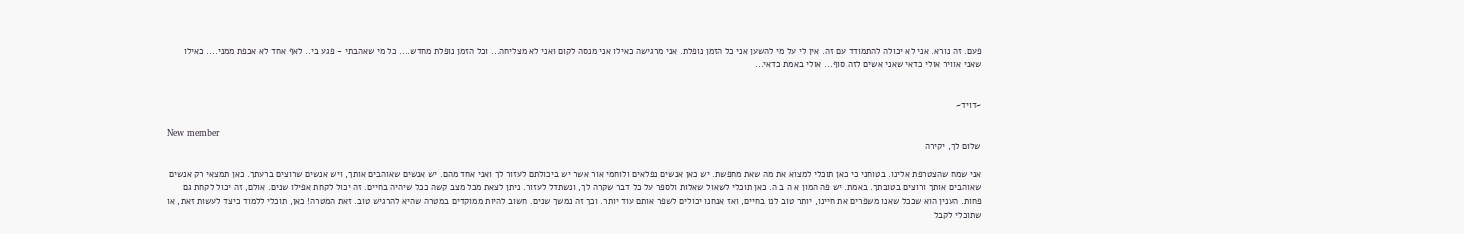פעם. זה נורא. אני לא יכולה להתמודד עם זה. אין לי על מי להשען אני כל הזמן נופלת. אני מרגישה כאילו אני מנסה לקום ואני לא מצליחה... וכל הזמן נופלת מחדש.... כל מי שאהבתי - פגע בי.. לאף אחד לא אכפת ממני.... כאילו שאני אוויר אולי כדאי שאני אשים לזה סוף... אולי באמת כדאי...


~דויד~

New member
שלום לך, יקירה

אני שמח שהצטרפת אלינו. בטוחני כי כאן תוכלי למצוא את מה שאת מחפשת. יש כאן אנשים נפלאים ולוחמי אור אשר יש ביכולתם לעזור לך ואני אחד מהם. יש אנשים שאוהבים אותך, ויש אנשים שרוצים ברעתך. כאן תמצאי רק אנשים שאוהבים אותך ורוצים בטובתך. באמת. יש פה המון א ה ב ה. כאן תוכלי לשאול שאלות ולספר על כל דבר שקרה לך, ונשתדל לעזור. ניתן לצאת מכל מצב קשה ככל שיהיה בחיים. זה יכול לקחת אפילו שנים. אולם, זה יכול לקחת גם פחות. הענין הוא שככל שאנו משפרים את חיינו, יותר טוב לנו בחיים, ואז אנחנו יכולים לשפר אותם עוד יותר. וכך זה נמשך שנים. חשוב להיות ממוקדים במטרה שהיא להרגיש טוב. זאת המטרה! כאן, תוכלי ללמוד כיצד לעשות זאת, או שתוכלי לקבל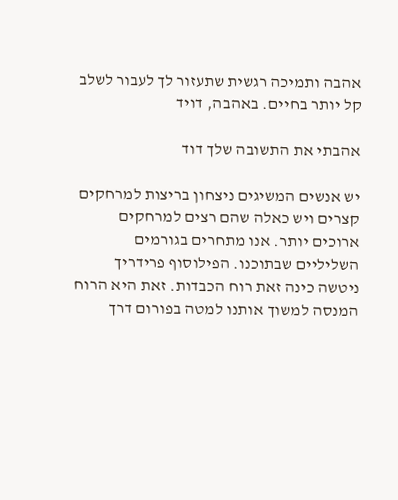אהבה ותמיכה רגשית שתעזור לך לעבור לשלב קל יותר בחיים. באהבה, דויד

אהבתי את התשובה שלך דוד

יש אנשים המשיגים ניצחון בריצות למרחקים קצרים ויש כאלה שהם רצים למרחקים ארוכים יותר. אנו מתחרים בגורמים השליליים שבתוכנו. הפילוסוף פרידריך ניטשה כינה זאת רוח הכבדות. זאת היא הרוח המנסה למשוך אותנו למטה בפורום דרך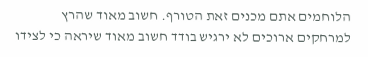הלוחמים אתם מכנים זאת הטורף. חשוב מאוד שהרץ למרחקים ארוכים לא ירגיש בודד חשוב מאוד שיראה כי לצידו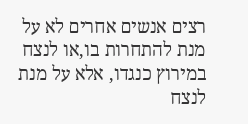רצים אנשים אחרים לא על מנת להתחרות בו,או לנצח במירוץ כנגדו, אלא על מנת לנצח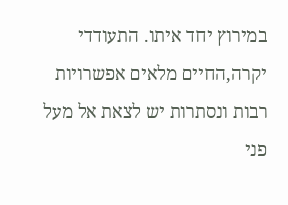במירוץ יחד איתו. התעודדי יקרה,החיים מלאים אפשרויות רבות ונסתרות יש לצאת אל מעל פני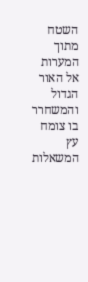השטח מתוך המערות אל האור הגדול והמשחרר בו צומח עץ המשאלות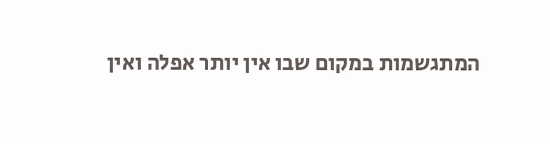המתגשמות במקום שבו אין יותר אפלה ואין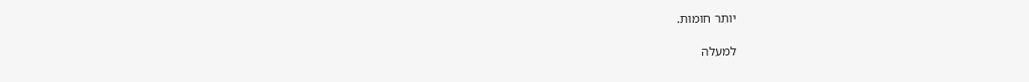יותר חומות.

למעלה